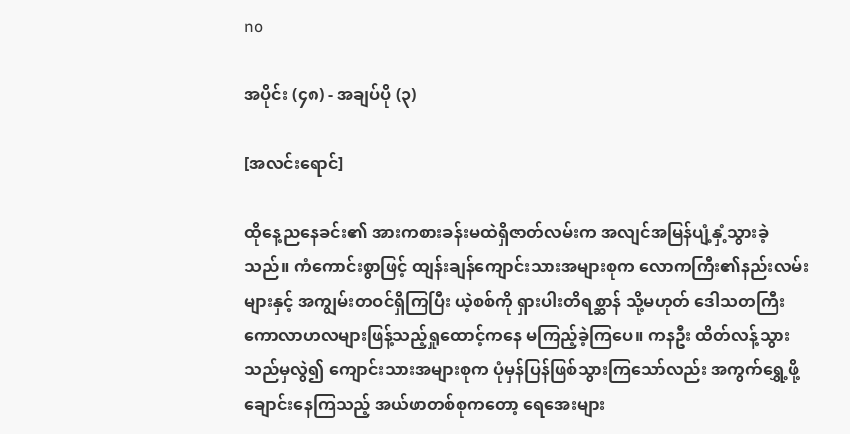no

အပိုင်း (၄၈) - အချပ်ပို (၃)

[အလင်းရောင်]

ထိုနေ့ညနေခင်း၏ အားကစားခန်းမထဲရှိဇာတ်လမ်းက အလျင်အမြန်ပျံ့နှံ့သွားခဲ့သည်။ ကံကောင်းစွာဖြင့် ထျန်းချန်ကျောင်းသားအများစုက လောကကြီး၏နည်းလမ်းများနှင့် အကျွမ်းတဝင်ရှိကြပြီး ယဲ့စစ်ကို ရှားပါးတိရစ္ဆာန် သို့မဟုတ် ဒေါသတကြီးကောလာဟလများဖြန့်သည့်ရှုထောင့်ကနေ မကြည့်ခဲ့ကြပေ။ ကနဦး ထိတ်လန့်သွားသည်မှလွဲ၍ ကျောင်းသားအများစုက ပုံမှန်ပြန်ဖြစ်သွားကြသော်လည်း အကွက်ရွှေ့ဖို့ချောင်းနေကြသည့် အယ်ဖာတစ်စုကတော့ ရေအေးများ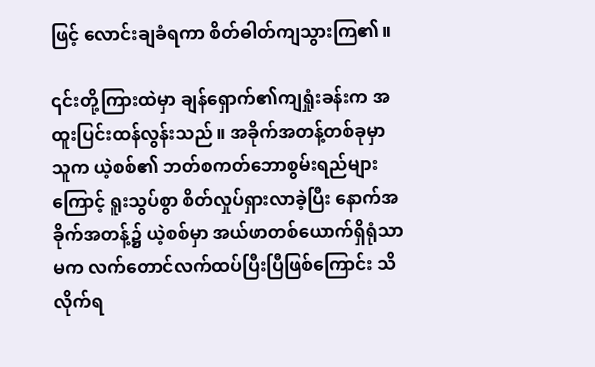ဖြင့် လောင်းချခံရကာ စိတ်ဓါတ်ကျသွားကြ၏။

၎င်းတို့ကြားထဲမှာ ချန်ရှောက်၏ကျရှုံးခန်းက အထူးပြင်းထန်လွန်းသည်။ အခိုက်အတန့်တစ်ခုမှာ သူက ယဲ့စစ်၏ ဘတ်စကတ်ဘောစွမ်းရည်များကြောင့် ရူးသွပ်စွာ စိတ်လှုပ်ရှားလာခဲ့ပြီး နောက်အခိုက်အတန့်၌ ယဲ့စစ်မှာ အယ်ဖာတစ်ယောက်ရှိရုံသာမက လက်တောင်လက်ထပ်ပြီးပြီဖြစ်ကြောင်း သိလိုက်ရ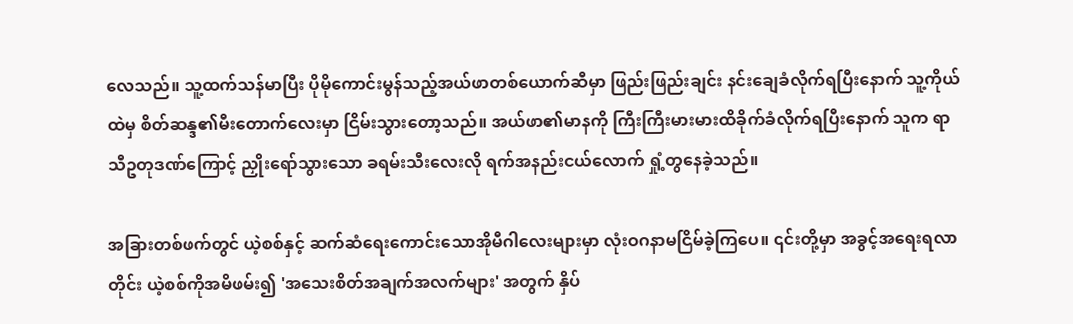လေသည်။ သူ့ထက်သန်မာပြီး ပိုမိုကောင်းမွန်သည့်အယ်ဖာတစ်ယောက်ဆီမှာ ဖြည်းဖြည်းချင်း နင်းချေခံလိုက်ရပြီးနောက် သူ့ကိုယ်ထဲမှ စိတ်ဆန္ဒ၏မီးတောက်လေးမှာ ငြိမ်းသွားတော့သည်။ အယ်ဖာ၏မာနကို ကြီးကြီးမားမားထိခိုက်ခံလိုက်ရပြီးနောက် သူက ရာသီဥတုဒဏ်ကြောင့် ညှိုးရော်သွားသော ခရမ်းသီးလေးလို ရက်အနည်းငယ်လောက် ရှုံ့တွနေခဲ့သည်။

အခြားတစ်ဖက်တွင် ယဲ့စစ်နှင့် ဆက်ဆံရေးကောင်းသောအိုမီဂါလေးများမှာ လုံးဝဂနာမငြိမ်ခဲ့ကြပေ။ ၎င်းတို့မှာ အခွင့်အရေးရလာတိုင်း ယဲ့စစ်ကိုအမိဖမ်း၍ 'အသေးစိတ်အချက်အလက်များ' အတွက် နှိပ်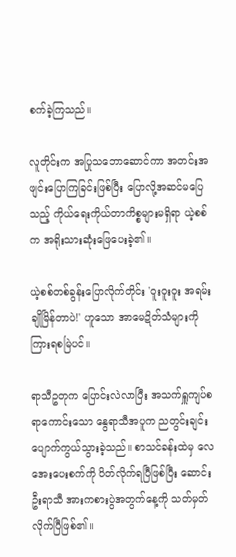စက်ခဲ့ကြသည်။

လူတိုင်းက အပြုသဘောဆောင်ကာ အတင်းအဖျင်းပြောကြခြင်းဖြစ်ပြီး ပြောလို့အဆင်မပြေသည့် ကိုယ်ရေးကိုယ်တာကိစ္စများမရှိရာ ယဲ့စစ်က အရိုးသားဆုံးဖြေပေးခဲ့၏။

ယဲ့စစ်တစ်ခွန်းပြောလိုက်တိုင်း 'ဝူးဝူးဝူး အရမ်းချိုမြိန်တာပဲ!' ဟူသော အာမေဍိတ်သံများကို ကြားရစမြဲပင်။

ရာသီဥတုက ပြောင်းလဲလာပြီး အသက်ရှူကျပ်စရာကောင်းသော နွေရာသီအပူက ညတွင်းချင်း ပျောက်ကွယ်သွားခဲ့သည်။ စာသင်ခန်းထဲမှ လေအေးပေးစက်ကို ပိတ်လိုက်ရပြီဖြစ်ပြီး ဆောင်းဦးရာသီ အားကစားပွဲအတွက်နေ့ကို သတ်မှတ်လိုက်ပြီဖြစ်၏။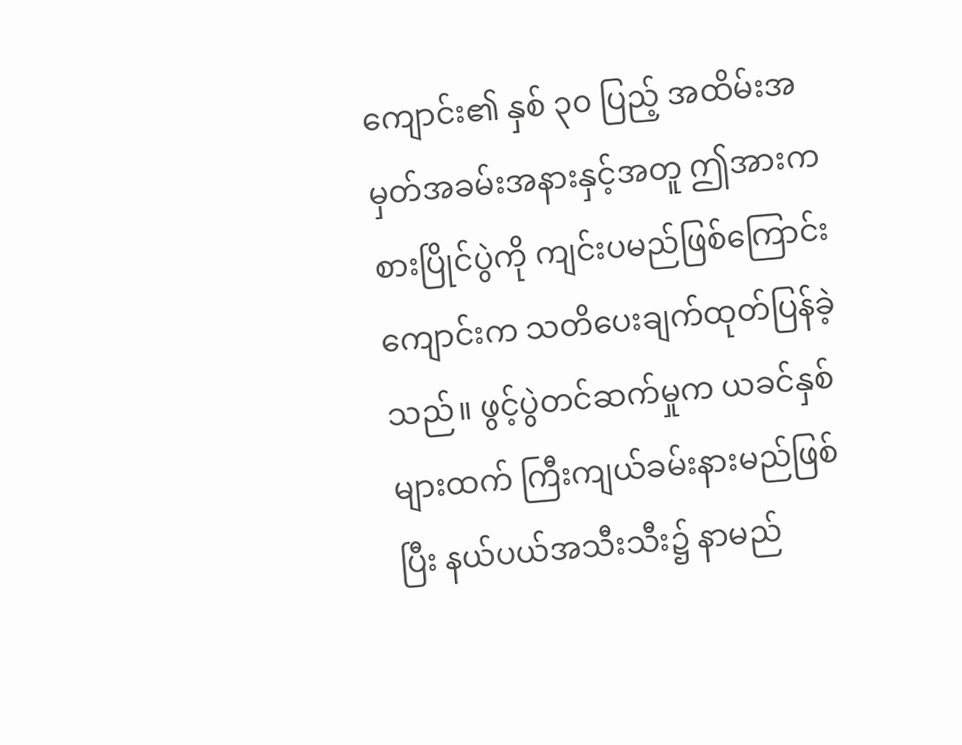ကျောင်း၏ နှစ် ၃၀ ပြည့် အထိမ်းအမှတ်အခမ်းအနားနှင့်အတူ ဤအားကစားပြိုင်ပွဲကို ကျင်းပမည်ဖြစ်ကြောင်း ကျောင်းက သတိပေးချက်ထုတ်ပြန်ခဲ့သည်။ ဖွင့်ပွဲတင်ဆက်မှုက ယခင်နှစ်များထက် ကြီးကျယ်ခမ်းနားမည်ဖြစ်ပြီး နယ်ပယ်အသီးသီး၌ နာမည်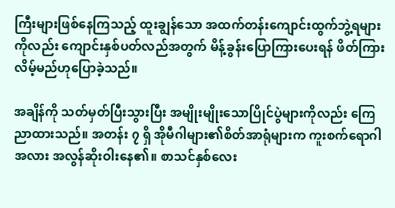ကြီးများဖြစ်နေကြသည့် ထူးချွန်သော အထက်တန်းကျောင်းထွက်ဘွဲ့ရများကိုလည်း ကျောင်းနှစ်ပတ်လည်အတွက် မိန့်ခွန်းပြောကြားပေးရန် ဖိတ်ကြားလိမ့်မည်ဟုပြောခဲ့သည်။

အချိန်ကို သတ်မှတ်ပြီးသွားပြီး အမျိုးမျိုးသောပြိုင်ပွဲများကိုလည်း ကြေညာထားသည်။ အတန်း ၇ ရှိ အိုမီဂါများ၏စိတ်အာရုံများက ကူးစက်ရောဂါအလား အလွန်ဆိုးဝါးနေ၏။ စာသင်နှစ်လေး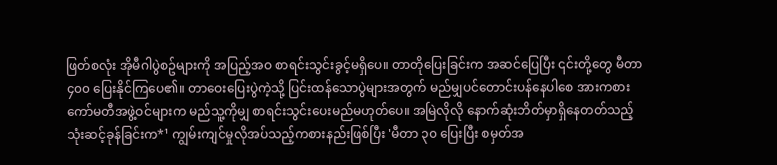ဖြတ်စလုံး အိုမီဂါပွဲစဥ်များကို အပြည့်အဝ စာရင်းသွင်းခွင့်မရှိပေ။ တာတိုပြေးခြင်းက အဆင်ပြေပြီး ၎င်းတို့တွေ မီတာ ၄၀၀ ပြေးနိုင်ကြပေ၏။ တာဝေးပြေးပွဲကဲ့သို့ ပြင်းထန်သောပွဲများအတွက် မည်မျှပင်တောင်းပန်နေပါစေ အားကစားကော်မတီအဖွဲ့ဝင်များက မည်သူ့ကိုမျှ စာရင်းသွင်းပေးမည်မဟုတ်ပေ။ အမြဲလိုလို နောက်ဆုံးဘိတ်မှာရှိနေတတ်သည့် သုံးဆင့်ခုန်ခြင်းက*¹ ကျွမ်းကျင်မှုလိုအပ်သည့်ကစားနည်းဖြစ်ပြီး 'မီတာ ၃၀ ပြေးပြီး စမှတ်အ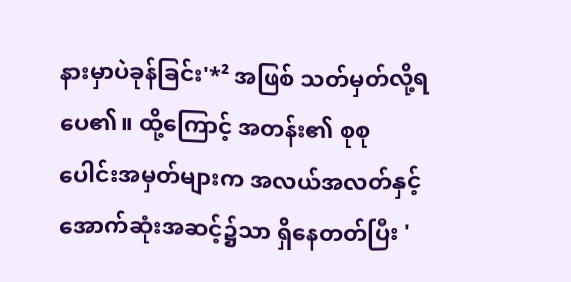နားမှာပဲခုန်ခြင်း'*² အဖြစ် သတ်မှတ်လို့ရပေ၏။ ထို့ကြောင့် အတန်း၏ စုစုပေါင်းအမှတ်များက အလယ်အလတ်နှင့် အောက်ဆုံးအဆင့်၌သာ ရှိနေတတ်ပြီး '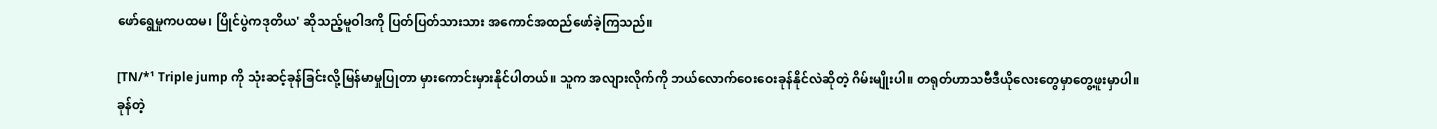ဖော်ရွေမှုကပထမ၊ ပြိုင်ပွဲကဒုတိယ' ဆိုသည့်မူဝါဒကို ပြတ်ပြတ်သားသား အကောင်အထည်ဖော်ခဲ့ကြသည်။

[TN/*¹ Triple jump ကို သုံးဆင့်ခုန်ခြင်းလို့မြန်မာမှုပြုတာ မှားကောင်းမှားနိုင်ပါတယ်။ သူက အလျားလိုက်ကို ဘယ်လောက်ဝေးဝေးခုန်နိုင်လဲဆိုတဲ့ ဂိမ်းမျိုးပါ။ တရုတ်ဟာသဗီဒီယိုလေးတွေမှာတွေ့ဖူးမှာပါ။ ခုန်တဲ့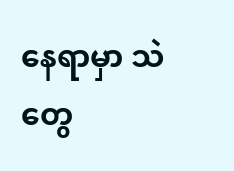နေရာမှာ သဲတွေ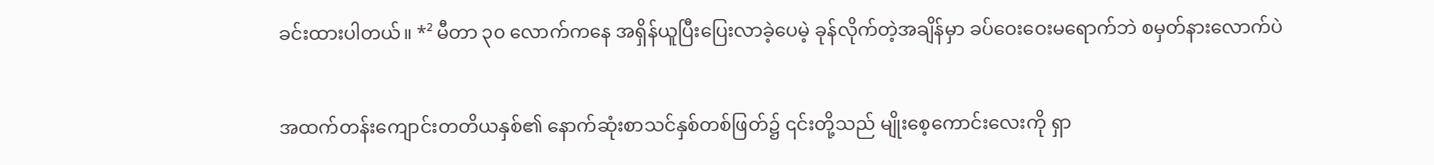ခင်းထားပါတယ်။ *² မီတာ ၃၀ လောက်ကနေ အရှိန်ယူပြီးပြေးလာခဲ့ပေမဲ့ ခုန်လိုက်တဲ့အချိန်မှာ ခပ်ဝေးဝေးမရောက်ဘဲ စမှတ်နားလောက်ပဲ

အထက်တန်းကျောင်းတတိယနှစ်၏ နောက်ဆုံးစာသင်နှစ်တစ်ဖြတ်၌ ၎င်းတို့သည် မျိုးစေ့ကောင်းလေးကို ရှာ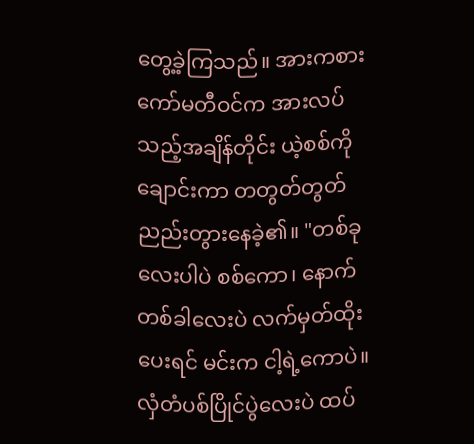တွေ့ခဲ့ကြသည်။ အားကစားကော်မတီဝင်က အားလပ်သည့်အချိန်တိုင်း ယဲ့စစ်ကိုချောင်းကာ တတွတ်တွတ်ညည်းတွားနေခဲ့၏။ "တစ်ခုလေးပါပဲ စစ်ကော၊ နောက်တစ်ခါလေးပဲ လက်မှတ်ထိုးပေးရင် မင်းက ငါ့ရဲ့ကောပဲ။ လှံတံပစ်ပြိုင်ပွဲလေးပဲ ထပ်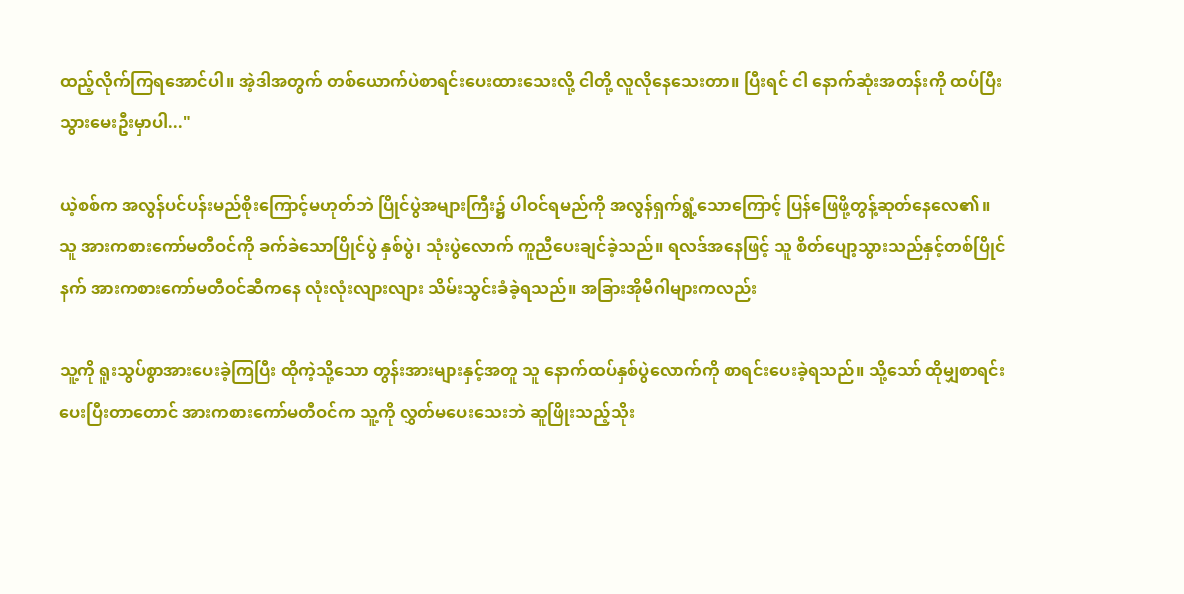ထည့်လိုက်ကြရအောင်ပါ။ အဲ့ဒါအတွက် တစ်ယောက်ပဲစာရင်းပေးထားသေးလို့ ငါတို့ လူလိုနေသေးတာ။ ပြီးရင် ငါ နောက်ဆုံးအတန်းကို ထပ်ပြီးသွားမေးဦးမှာပါ..."

ယဲ့စစ်က အလွန်ပင်ပန်းမည်စိုးကြောင့်မဟုတ်ဘဲ ပြိုင်ပွဲအများကြီး၌ ပါဝင်ရမည်ကို အလွန်ရှက်ရွံ့သောကြောင့် ပြန်ဖြေဖို့တွန့်ဆုတ်နေလေ၏။ သူ အားကစားကော်မတီဝင်ကို ခက်ခဲသောပြိုင်ပွဲ နှစ်ပွဲ၊ သုံးပွဲလောက် ကူညီပေးချင်ခဲ့သည်။ ရလဒ်အနေဖြင့် သူ စိတ်ပျော့သွားသည်နှင့်တစ်ပြိုင်နက် အားကစားကော်မတီဝင်ဆီကနေ လုံးလုံးလျားလျား သိမ်းသွင်းခံခဲ့ရသည်။ အခြားအိုမီဂါများကလည်း

သူ့ကို ရူးသွပ်စွာအားပေးခဲ့ကြပြီး ထိုကဲ့သို့သော တွန်းအားများနှင့်အတူ သူ နောက်ထပ်နှစ်ပွဲလောက်ကို စာရင်းပေးခဲ့ရသည်။ သို့သော် ထိုမျှစာရင်းပေးပြီးတာတောင် အားကစားကော်မတီဝင်က သူ့ကို လွှတ်မပေးသေးဘဲ ဆူဖြိုးသည့်သိုး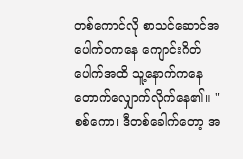တစ်ကောင်လို စာသင်ဆောင်အပေါက်ဝကနေ ကျောင်းဂိတ်ပေါက်အထိ သူ့နောက်ကနေ တောက်လျှောက်လိုက်နေ၏။ "စစ်ကော၊ ဒီတစ်ခေါက်တော့ အ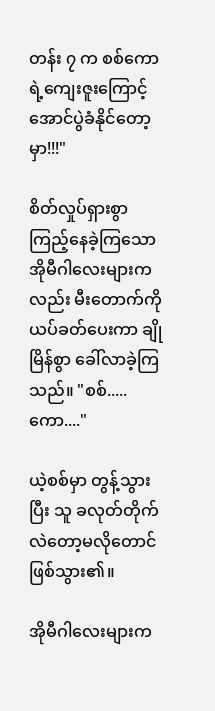တန်း ၇ က စစ်ကောရဲ့ကျေးဇူးကြောင့် အောင်ပွဲခံနိုင်တော့မှာ!!!"

စိတ်လှုပ်ရှားစွာ ကြည့်နေခဲ့ကြသော အိုမီဂါလေးများကလည်း မီးတောက်ကို ယပ်ခတ်ပေးကာ ချိုမြိန်စွာ ခေါ်လာခဲ့ကြသည်။ "စစ်.....ကော...."

ယဲ့စစ်မှာ တွန့်သွားပြီး သူ ခလုတ်တိုက်လဲတော့မလိုတောင်ဖြစ်သွား၏။

အိုမီဂါလေးများက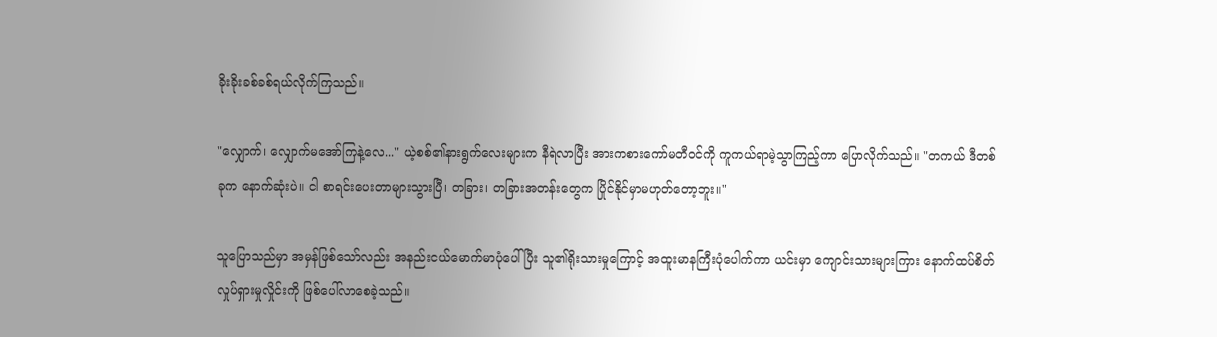ခိုးခိုးခစ်ခစ်ရယ်လိုက်ကြသည်။

"လျှောက်၊ လျှောက်မအော်ကြနဲ့လေ..." ယဲ့စစ်၏နားရွက်လေးများက နီရဲလာပြီး အားကစားကော်မတီဝင်ကို ကူကယ်ရာမဲ့သွာကြည့်ကာ ပြောလိုက်သည်။ "တကယ် ဒီတစ်ခုက နောက်ဆုံးပဲ။ ငါ စာရင်းပေးတာများသွားပြီ၊ တခြား၊ တခြားအတန်းတွေက ပြိုင်နိုင်မှာမဟုတ်တော့ဘူး။"

သူပြောသည်မှာ အမှန်ဖြစ်သော်လည်း အနည်းငယ်မောက်မာပုံပေါ်ပြီး သူ၏ရိုးသားမှုကြောင့် အထူးမာနကြီးပုံပေါက်ကာ ယင်းမှာ ကျောင်းသားများကြား နောက်ထပ်စိတ်လှုပ်ရှားမှုလှိုင်းကို ဖြစ်ပေါ်လာစေခဲ့သည်။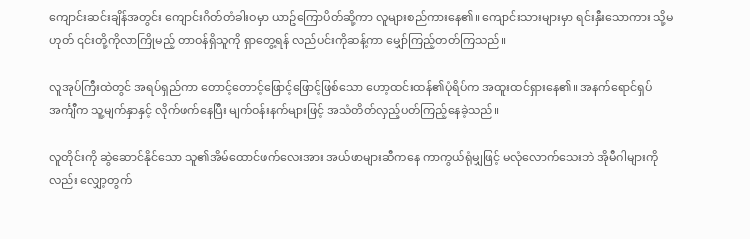ကျောင်းဆင်းချိန်အတွင်း ကျောင်းဂိတ်တံခါးဝမှာ ယာဥ်ကြောပိတ်ဆို့ကာ လူများစည်ကားနေ၏။ ကျောင်းသားများမှာ ရင်းနှီးသောကား သို့မဟုတ် ၎င်းတို့ကိုလာကြိုမည့် တာဝန်ရှိသူကို ရှာတွေ့ရန် လည်ပင်းကိုဆန့်ကာ မျှော်ကြည့်တတ်ကြသည်။

လူအုပ်ကြီးထဲတွင် အရပ်ရှည်ကာ တောင့်တောင့်ဖြောင့်ဖြောင့်ဖြစ်သော ဟော့ထင်းထန်၏ပုံရိပ်က အထူးထင်ရှားနေ၏။ အနက်ရောင်ရှပ်အင်္ကျီက သူ့မျက်နှာနှင့် လိုက်ဖက်နေပြီး မျက်ဝန်းနက်များဖြင့် အသံတိတ်လှည့်ပတ်ကြည့်နေခဲ့သည်။

လူတိုင်းကို ဆွဲဆောင်နိုင်သော သူ၏အိမ်ထောင်ဖက်လေးအား အယ်ဖာများဆီကနေ ကာကွယ်ရုံမျှဖြင့် မလုံလောက်သေးဘဲ အိုမီဂါများကိုလည်း လျှော့တွက်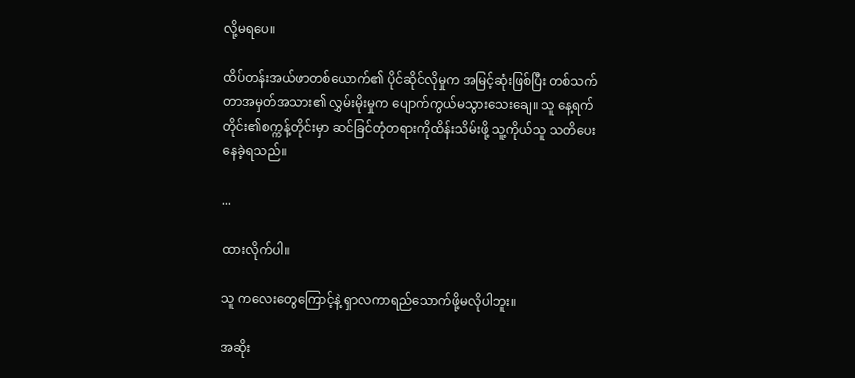လို့မရပေ။

ထိပ်တန်းအယ်ဖာတစ်ယောက်၏ ပိုင်ဆိုင်လိုမှုက အမြင့်ဆုံးဖြစ်ပြီး တစ်သက်တာအမှတ်အသား၏ လွှမ်းမိုးမှုက ပျောက်ကွယ်မသွားသေးချေ။ သူ နေ့ရက်တိုင်း၏စက္ကန့်တိုင်းမှာ ဆင်ခြင်တုံတရားကိုထိန်းသိမ်းဖို့ သူ့ကိုယ်သူ သတိပေးနေခဲ့ရသည်။

...

ထားလိုက်ပါ။

သူ ကလေးတွေကြောင့်နဲ့ ရှာလကာရည်သောက်ဖို့မလိုပါဘူး။

အဆိုး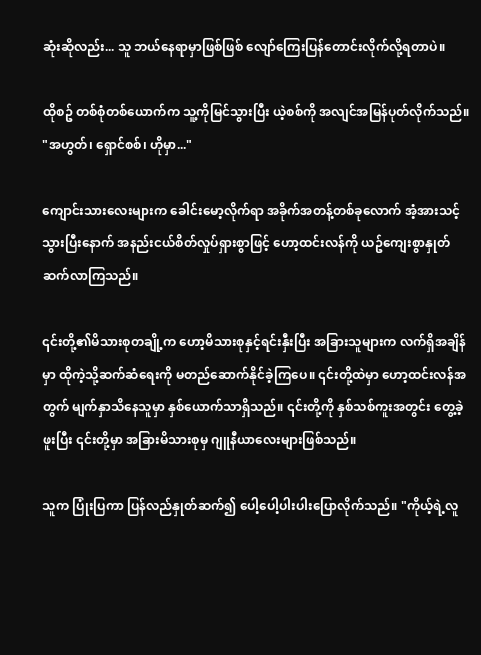ဆုံးဆိုလည်း... သူ ဘယ်နေရာမှာဖြစ်ဖြစ် လျော်ကြေးပြန်တောင်းလိုက်လို့ရတာပဲ။

ထိုစဥ် တစ်စုံတစ်ယောက်က သူ့ကိုမြင်သွားပြီး ယဲ့စစ်ကို အလျင်အမြန်ပုတ်လိုက်သည်။ "အဟွတ်၊ ရှောင်စစ်၊ ဟိုမှာ..."

ကျောင်းသားလေးများက ခေါင်းမော့လိုက်ရာ အခိုက်အတန့်တစ်ခုလောက် အံ့အားသင့်သွားပြီးနောက် အနည်းငယ်စိတ်လှုပ်ရှားစွာဖြင့် ဟော့ထင်းလန်ကို ယဥ်ကျေးစွာနှုတ်ဆက်လာကြသည်။

၎င်းတို့၏မိသားစုတချို့က ဟော့မိသားစုနှင့်ရင်းနှီးပြီး အခြားသူများက လက်ရှိအချိန်မှာ ထိုကဲ့သို့ဆက်ဆံရေးကို မတည်ဆောက်နိုင်ခဲ့ကြပေ။ ၎င်းတို့ထဲမှာ ဟော့ထင်းလန်အတွက် မျက်နှာသိနေသူမှာ နှစ်ယောက်သာရှိသည်။ ၎င်းတို့ကို နှစ်သစ်ကူးအတွင်း တွေ့ခဲ့ဖူးပြီး ၎င်းတို့မှာ အခြားမိသားစုမှ ဂျူနီယာလေးများဖြစ်သည်။

သူက ပြုံးပြကာ ပြန်လည်နှုတ်ဆက်၍ ပေါ့ပေါ့ပါးပါးပြောလိုက်သည်။ "ကိုယ့်ရဲ့လူ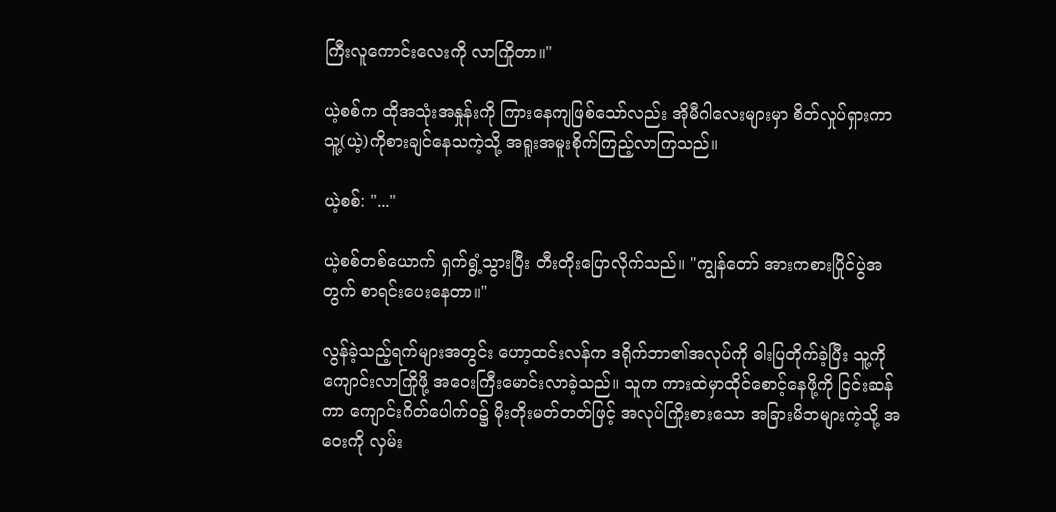ကြီးလူကောင်းလေးကို လာကြိုတာ။"

ယဲ့စစ်က ထိုအသုံးအနှုန်းကို ကြားနေကျဖြစ်သော်လည်း အိုမီဂါလေးများမှာ စိတ်လှုပ်ရှားကာ သူ့(ယဲ့)ကိုစားချင်နေသကဲ့သို့ အရူးအမူးစိုက်ကြည့်လာကြသည်။

ယဲ့စစ်: "..."

ယဲ့စစ်တစ်ယောက် ရှက်ရွံ့သွားပြီး တီးတိုးပြောလိုက်သည်။ "ကျွန်တော် အားကစားပြိုင်ပွဲအတွက် စာရင်းပေးနေတာ။"

လွန်ခဲ့သည့်ရက်များအတွင်း ဟော့ထင်းလန်က ဒရိုက်ဘာ၏အလုပ်ကို ဓါးပြတိုက်ခဲ့ပြီး သူ့ကို ကျောင်းလာကြိုဖို့ အဝေးကြီးမောင်းလာခဲ့သည်။ သူက ကားထဲမှာထိုင်စောင့်နေဖို့ကို ငြင်းဆန်ကာ ကျောင်းဂိတ်ပေါက်ဝ၌ မိုးတိုးမတ်တတ်ဖြင့် အလုပ်ကြိုးစားသော အခြားမိဘများကဲ့သို့ အဝေးကို လှမ်း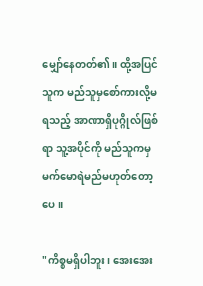မျှော်နေတတ်၏။ ထို့အပြင် သူက မည်သူမှစော်ကားလို့မရသည့် အာဏာရှိပုဂ္ဂိုလ်ဖြစ်ရာ သူ့အပိုင်ကို မည်သူကမှ မက်မောရဲမည်မဟုတ်တော့ပေ။

"ကိစ္စမရှိပါဘူး၊ အေးအေး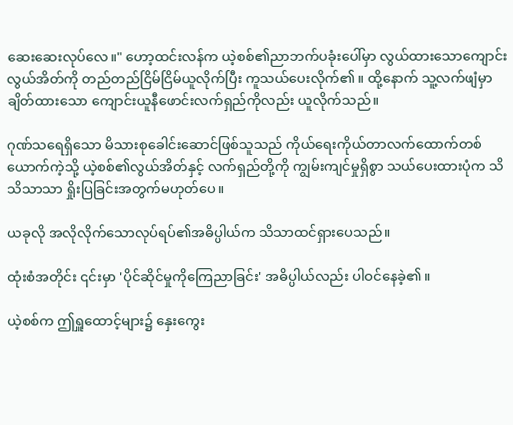ဆေးဆေးလုပ်လေ။" ဟော့ထင်းလန်က ယဲ့စစ်၏ညာဘက်ပခုံးပေါ်မှာ လွယ်ထားသောကျောင်းလွယ်အိတ်ကို တည်တည်ငြိမ်ငြိမ်ယူလိုက်ပြီး ကူသယ်ပေးလိုက်၏။ ထို့နောက် သူ့လက်ဖျံမှာချိတ်ထားသော ကျောင်းယူနီဖောင်းလက်ရှည်ကိုလည်း ယူလိုက်သည်။

ဂုဏ်သရေရှိသော မိသားစုခေါင်းဆောင်ဖြစ်သူသည် ကိုယ်ရေးကိုယ်တာလက်ထောက်တစ်ယောက်ကဲ့သို့ ယဲ့စစ်၏လွယ်အိတ်နှင့် လက်ရှည်တို့ကို ကျွမ်းကျင်မှုရှိစွာ သယ်ပေးထားပုံက သိသိသာသာ ရှိုးပြခြင်းအတွက်မဟုတ်ပေ။

ယခုလို အလိုလိုက်သောလုပ်ရပ်၏အဓိပ္ပါယ်က သိသာထင်ရှားပေသည်။

ထုံးစံအတိုင်း ၎င်းမှာ 'ပိုင်ဆိုင်မှုကိုကြေညာခြင်း' အဓိပ္ပါယ်လည်း ပါဝင်နေခဲ့၏။

ယဲ့စစ်က ဤရှူထောင့်များ၌ နှေးကွေး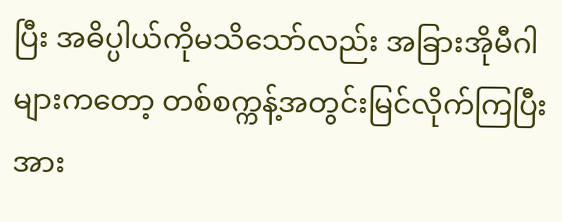ပြီး အဓိပ္ပါယ်ကိုမသိသော်လည်း အခြားအိုမီဂါများကတော့ တစ်စက္ကန့်အတွင်းမြင်လိုက်ကြပြီး အား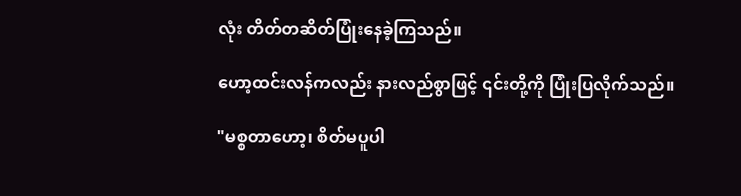လုံး တိတ်တဆိတ်ပြုံးနေခဲ့ကြသည်။

ဟော့ထင်းလန်ကလည်း နားလည်စွာဖြင့် ၎င်းတို့ကို ပြုံးပြလိုက်သည်။

"မစ္စတာဟော့၊ စိတ်မပူပါ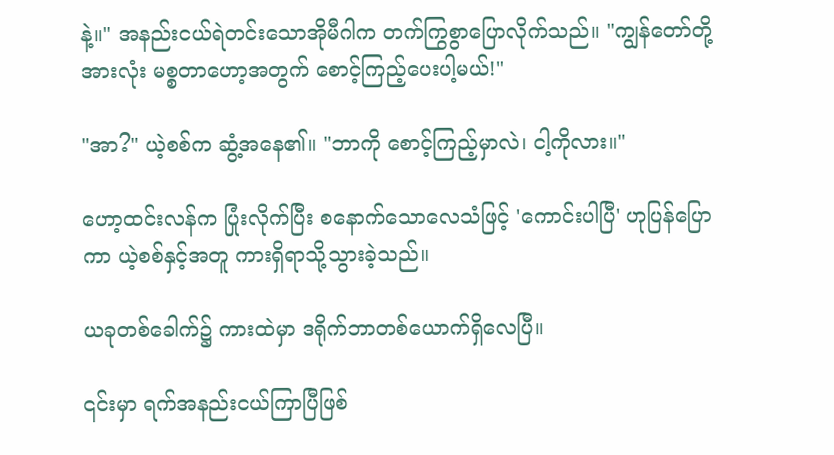နဲ့။" အနည်းငယ်ရဲတင်းသောအိုမီဂါက တက်ကြွစွာပြောလိုက်သည်။ "ကျွန်တော်တို့အားလုံး မစ္စတာဟော့အတွက် စောင့်ကြည့်ပေးပါ့မယ်!"

"အာ?" ယဲ့စစ်က ဆွံ့အနေ၏။ "ဘာကို စောင့်ကြည့်မှာလဲ၊ ငါ့ကိုလား။"

ဟော့ထင်းလန်က ပြုံးလိုက်ပြီး စနောက်သောလေသံဖြင့် 'ကောင်းပါပြီ' ဟုပြန်ပြောကာ ယဲ့စစ်နှင့်အတူ ကားရှိရာသို့သွားခဲ့သည်။

ယခုတစ်ခေါက်၌ ကားထဲမှာ ဒရိုက်ဘာတစ်ယောက်ရှိလေပြီ။

၎င်းမှာ ရက်အနည်းငယ်ကြာပြီဖြစ်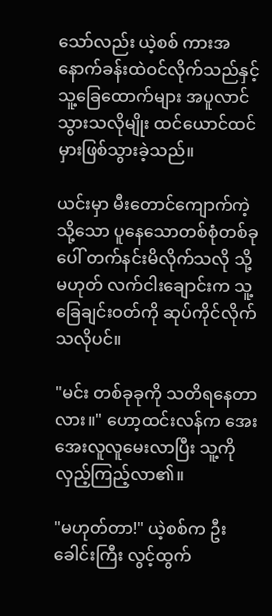သော်လည်း ယဲ့စစ် ကားအနောက်ခန်းထဲဝင်လိုက်သည်နှင့် သူ့ခြေထောက်များ အပူလာင်သွားသလိုမျိုး ထင်ယောင်ထင်မှားဖြစ်သွားခဲ့သည်။

ယင်းမှာ မီးတောင်ကျောက်ကဲ့သို့သော ပူနေသောတစ်စုံတစ်ခုပေါ် တက်နင်းမိလိုက်သလို သို့မဟုတ် လက်ငါးချောင်းက သူ့ခြေချင်းဝတ်ကို ဆုပ်ကိုင်လိုက်သလိုပင်။

"မင်း တစ်ခုခုကို သတိရနေတာလား။" ဟော့ထင်းလန်က အေးအေးလူလူမေးလာပြီး သူ့ကို လှည့်ကြည့်လာ၏။

"မဟုတ်တာ!" ယဲ့စစ်က ဦးခေါင်းကြီး လွင့်ထွက်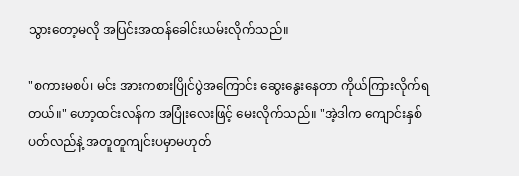သွားတော့မလို အပြင်းအထန်ခေါင်းယမ်းလိုက်သည်။

"စကားမစပ်၊ မင်း အားကစားပြိုင်ပွဲအကြောင်း ဆွေးနွေးနေတာ ကိုယ်ကြားလိုက်ရတယ်။" ဟော့ထင်းလန်က အပြုံးလေးဖြင့် မေးလိုက်သည်။ "အဲ့ဒါက ကျောင်းနှစ်ပတ်လည်နဲ့ အတူတူကျင်းပမှာမဟုတ်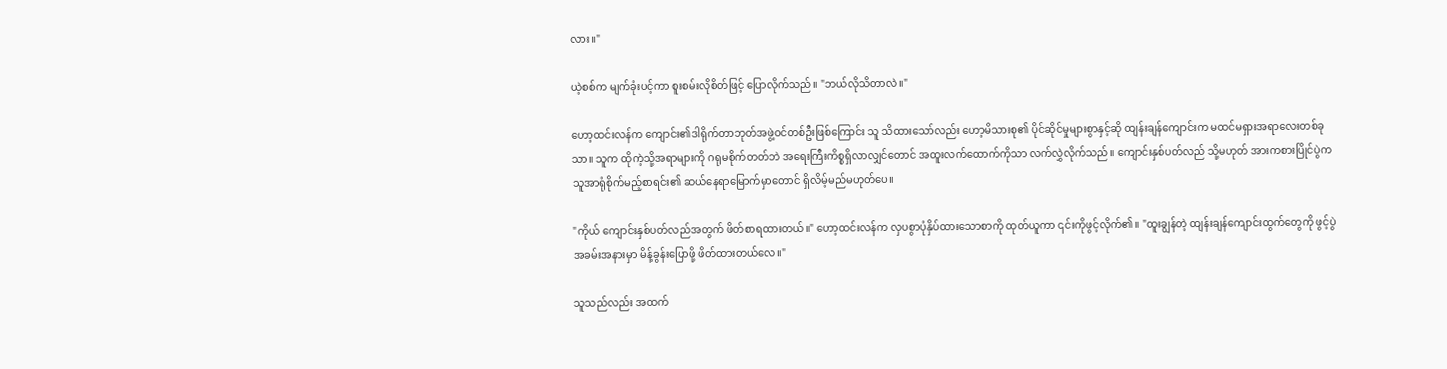လား။"

ယဲ့စစ်က မျက်ခုံးပင့်ကာ စူးစမ်းလိုစိတ်ဖြင့် ပြောလိုက်သည်။ "ဘယ်လိုသိတာလဲ။"

ဟော့ထင်းလန်က ကျောင်း၏ဒါရိုက်တာဘုတ်အဖွဲ့ဝင်တစ်ဦးဖြစ်ကြောင်း သူ သိထားသော်လည်း ဟော့မိသားစု၏ ပိုင်ဆိုင်မှုများစွာနှင့်ဆို ထျန်းချန်ကျောင်းက မထင်မရှားအရာလေးတစ်ခုသာ။ သူက ထိုကဲ့သို့အရာများကို ဂရုမစိုက်တတ်ဘဲ အရေးကြီးကိစ္စရှိလာလျှင်တောင် အထူးလက်ထောက်ကိုသာ လက်လွှဲလိုက်သည်။ ကျောင်းနှစ်ပတ်လည် သို့မဟုတ် အားကစားပြိုင်ပွဲက သူအာရုံစိုက်မည့်စာရင်း၏ ဆယ်နေရာမြောက်မှာတောင် ရှိလိမ့်မည်မဟုတ်ပေ။

"ကိုယ် ကျောင်းနှစ်ပတ်လည်အတွက် ဖိတ်စာရထားတယ်။" ဟော့ထင်းလန်က လှပစွာပုံနှိပ်ထားသောစာကို ထုတ်ယူကာ ၎င်းကိုဖွင့်လိုက်၏။ "ထူးချွန်တဲ့ ထျန်းချန်ကျောင်းထွက်တွေကို ဖွင့်ပွဲအခမ်းအနားမှာ မိန့်ခွန်းပြောဖို့ ဖိတ်ထားတယ်လေ။"

သူသည်လည်း အထက်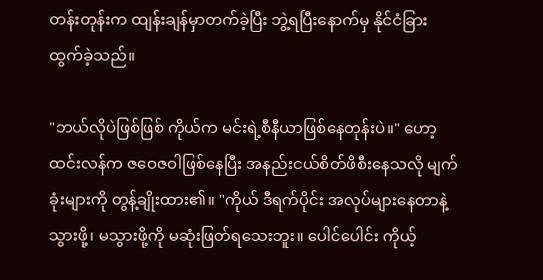တန်းတုန်းက ထျန်းချန်မှာတက်ခဲ့ပြီး ဘွဲ့ရပြီးနောက်မှ နိုင်ငံခြားထွက်ခဲ့သည်။

"ဘယ်လိုပဲဖြစ်ဖြစ် ကိုယ်က မင်းရဲ့စီနီယာဖြစ်နေတုန်းပဲ။" ဟော့ထင်းလန်က ဇဝေဇဝါဖြစ်နေပြီး အနည်းငယ်စိတ်ဖိစီးနေသလို မျက်ခုံးများကို တွန့်ချိုးထား၏။ "ကိုယ် ဒီရက်ပိုင်း အလုပ်များနေတာနဲ့ သွားဖို့၊ မသွားဖို့ကို မဆုံးဖြတ်ရသေးဘူး။ ပေါင်ပေါင်း ကိုယ့်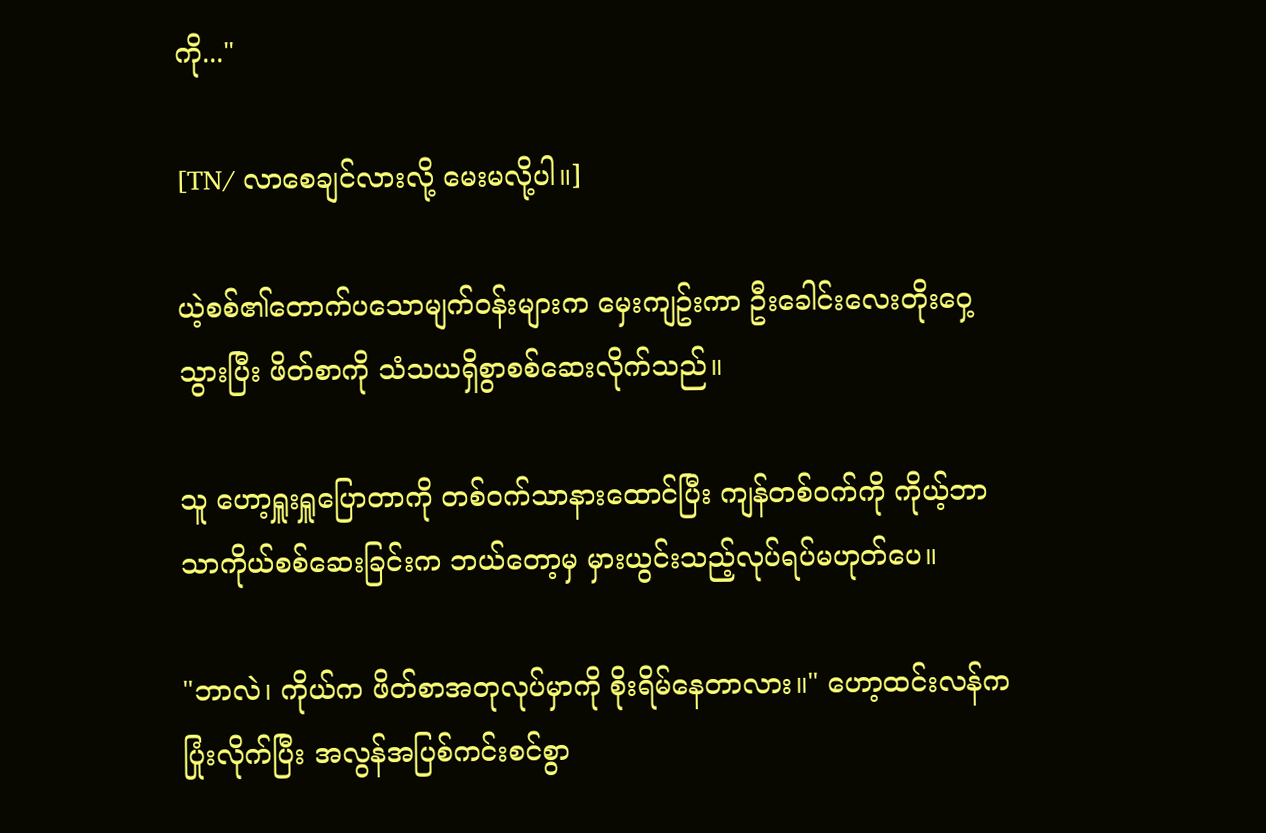ကို..."

[TN/ လာစေချင်လားလို့ မေးမလို့ပါ။]

ယဲ့စစ်၏တောက်ပသောမျက်ဝန်းများက မှေးကျဥ်းကာ ဦးခေါင်းလေးတိုးဝှေ့သွားပြီး ဖိတ်စာကို သံသယရှိစွာစစ်ဆေးလိုက်သည်။

သူ ဟော့ရှူးရှူပြောတာကို တစ်ဝက်သာနားထောင်ပြီး ကျန်တစ်ဝက်ကို ကိုယ့်ဘာသာကိုယ်စစ်ဆေးခြင်းက ဘယ်တော့မှ မှားယွင်းသည့်လုပ်ရပ်မဟုတ်ပေ။

"ဘာလဲ၊ ကိုယ်က ဖိတ်စာအတုလုပ်မှာကို စိုးရိမ်နေတာလား။" ဟော့ထင်းလန်က ပြုံးလိုက်ပြီး အလွန်အပြစ်ကင်းစင်စွာ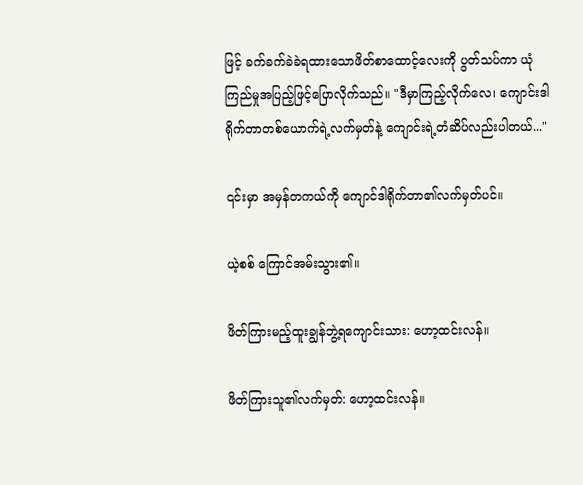ဖြင့် ခက်ခက်ခဲခဲရထားသောဖိတ်စာထောင့်လေးကို ပွတ်သပ်ကာ ယုံကြည်မှုအပြည့်ဖြင့်ပြောလိုက်သည်။ "ဒီမှာကြည့်လိုက်လေ၊ ကျောင်းဒါရိုက်တာတစ်ယောက်ရဲ့လက်မှတ်နဲ့ ကျောင်းရဲ့တံဆိပ်လည်းပါတယ်..."

၎င်းမှာ အမှန်တကယ်ကို ကျောင်ဒါရိုက်တာ၏လက်မှတ်ပင်။

ယဲ့စစ် ကြောင်အမ်းသွား၏။

ဖိတ်ကြားမည့်ထူးချွန်ဘွဲ့ရကျောင်းသား: ဟော့ထင်းလန်။

ဖိတ်ကြားသူ၏လက်မှတ်: ဟော့ထင်းလန်။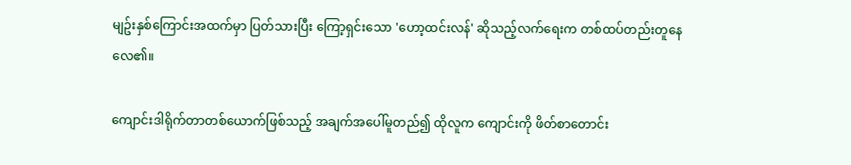မျဥ်းနှစ်ကြောင်းအထက်မှာ ပြတ်သားပြီး ကြော့ရှင်းသော 'ဟော့ထင်းလန်' ဆိုသည့်လက်ရေးက တစ်ထပ်တည်းတူနေလေ၏။

ကျောင်းဒါရိုက်တာတစ်ယောက်ဖြစ်သည့် အချက်အပေါ်မူတည်၍ ထိုလူက ကျောင်းကို ဖိတ်စာတောင်း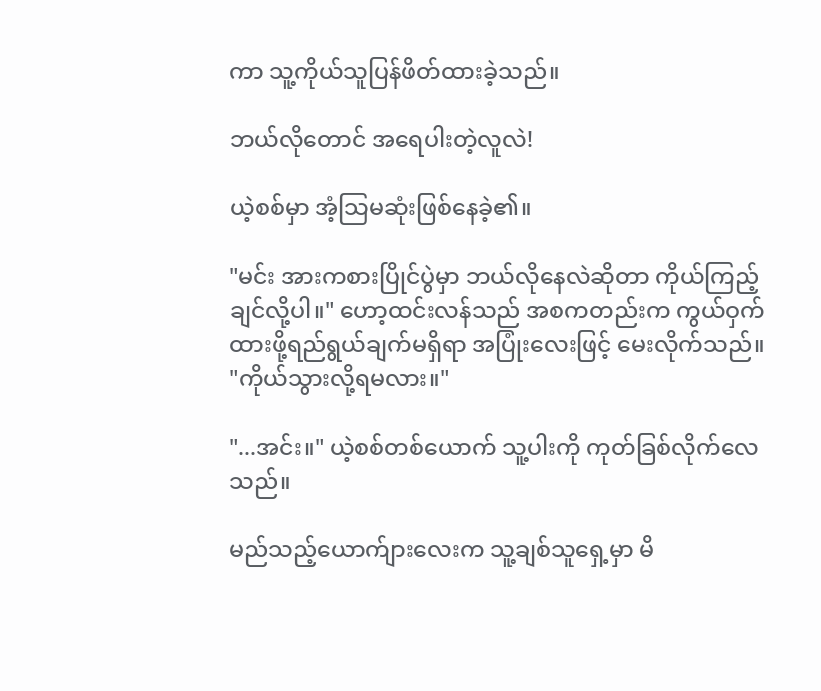ကာ သူ့ကိုယ်သူပြန်ဖိတ်ထားခဲ့သည်။

ဘယ်လိုတောင် အရေပါးတဲ့လူလဲ!

ယဲ့စစ်မှာ အံ့သြမဆုံးဖြစ်နေခဲ့၏။

"မင်း အားကစားပြိုင်ပွဲမှာ ဘယ်လိုနေလဲဆိုတာ ကိုယ်ကြည့်ချင်လို့ပါ။" ဟော့ထင်းလန်သည် အစကတည်းက ကွယ်ဝှက်ထားဖို့ရည်ရွယ်ချက်မရှိရာ အပြုံးလေးဖြင့် မေးလိုက်သည်။ "ကိုယ်သွားလို့ရမလား။"

"...အင်း။" ယဲ့စစ်တစ်ယောက် သူ့ပါးကို ကုတ်ခြစ်လိုက်လေသည်။

မည်သည့်ယောက်ျားလေးက သူ့ချစ်သူရှေ့မှာ မိ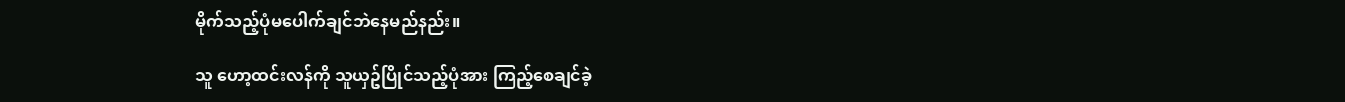မိုက်သည့်ပုံမပေါက်ချင်ဘဲနေမည်နည်း။

သူ ဟော့ထင်းလန်ကို သူယှဥ်ပြိုင်သည့်ပုံအား ကြည့်စေချင်ခဲ့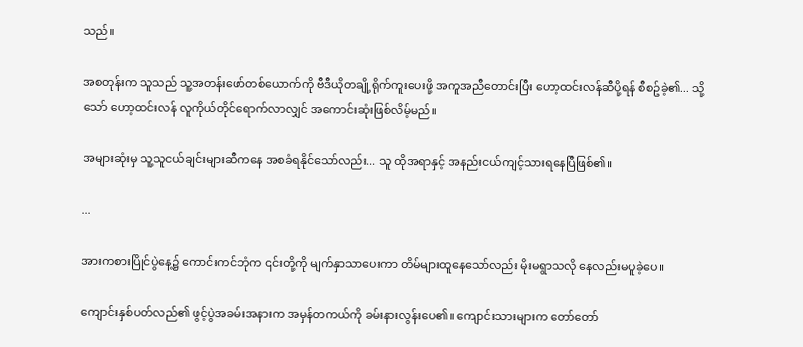သည်။

အစတုန်းက သူသည် သူ့အတန်းဖော်တစ်ယောက်ကို ဗီဒီယိုတချို့ရိုက်ကူးပေးဖို့ အကူအညီတောင်းပြီး ဟော့ထင်းလန်ဆီပို့ရန် စီစဥ်ခဲ့၏... သို့သော် ဟော့ထင်းလန် လူကိုယ်တိုင်ရောက်လာလျှင် အကောင်းဆုံးဖြစ်လိမ့်မည်။

အများဆုံးမှ သူ့သူငယ်ချင်းများဆီကနေ အစခံရနိုင်သော်လည်း... သူ ထိုအရာနှင့် အနည်းငယ်ကျင့်သားရနေပြီဖြစ်၏။

...

အားကစားပြိုင်ပွဲနေ့၌ ကောင်းကင်ဘုံက ၎င်းတို့ကို မျက်နှာသာပေးကာ တိမ်များထူနေသော်လည်း မိုးမရွာသလို နေလည်းမပူခဲ့ပေ။

ကျောင်းနှစ်ပတ်လည်၏ ဖွင့်ပွဲအခမ်းအနားက အမှန်တကယ်ကို ခမ်းနားလွန်းပေ၏။ ကျောင်းသားများက တော်တော်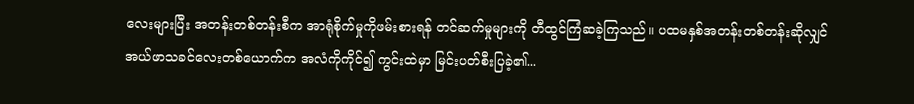လေးများပြီး အတန်းတစ်တန်းစီက အာရုံစိုက်မှုကိုဖမ်းစားရန် တင်ဆက်မှုများကို တီထွင်ကြံဆခဲ့ကြသည်။ ပထမနှစ်အတန်းတစ်တန်းဆိုလျှင် အယ်ဖာသခင်လေးတစ်ယောက်က အလံကိုကိုင်၍ ကွင်းထဲမှာ မြင်းပတ်စီးပြခဲ့၏...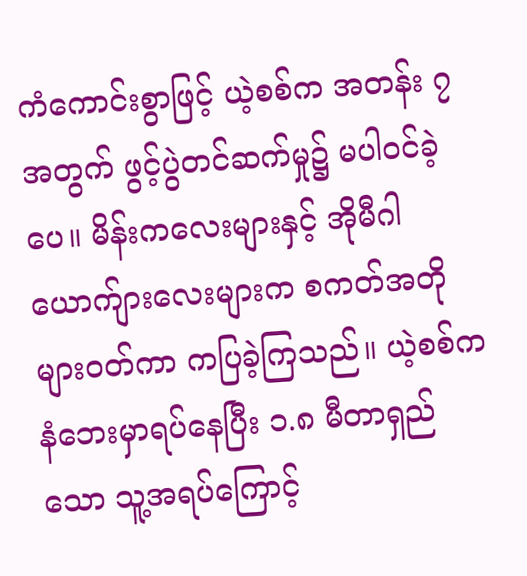ကံကောင်းစွာဖြင့် ယဲ့စစ်က အတန်း ၇ အတွက် ဖွင့်ပွဲတင်ဆက်မှု၌ မပါဝင်ခဲ့ပေ။ မိန်းကလေးများနှင့် အိုမီဂါယောက်ျားလေးများက စကတ်အတိုများဝတ်ကာ ကပြခဲ့ကြသည်။ ယဲ့စစ်က နံဘေးမှာရပ်နေပြီး ၁.၈ မီတာရှည်သော သူ့အရပ်ကြောင့်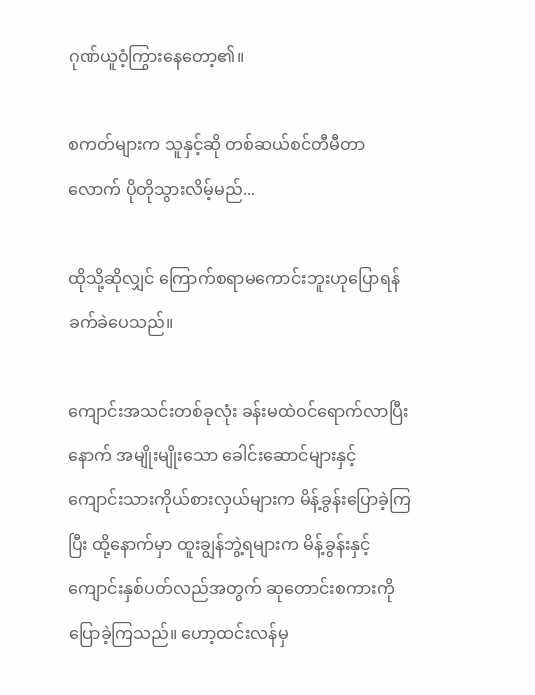ဂုဏ်ယူဝံ့ကြွားနေတော့၏။

စကတ်များက သူနှင့်ဆို တစ်ဆယ်စင်တီမီတာလောက် ပိုတိုသွားလိမ့်မည်...

ထိုသို့ဆိုလျှင် ကြောက်စရာမကောင်းဘူးဟုပြောရန် ခက်ခဲပေသည်။

ကျောင်းအသင်းတစ်ခုလုံး ခန်းမထဲဝင်ရောက်လာပြီးနောက် အမျိုးမျိုးသော ခေါင်းဆောင်များနှင့် ကျောင်းသားကိုယ်စားလှယ်များက မိန့်ခွန်းပြောခဲ့ကြပြီး ထို့နောက်မှာ ထူးချွန်ဘွဲ့ရများက မိန့်ခွန်းနှင့် ကျောင်းနှစ်ပတ်လည်အတွက် ဆုတောင်းစကားကို ပြောခဲ့ကြသည်။ ဟော့ထင်းလန်မှ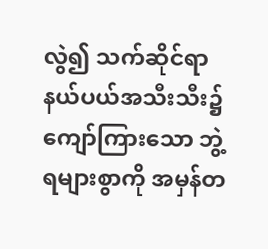လွဲ၍ သက်ဆိုင်ရာနယ်ပယ်အသီးသီး၌ ကျော်ကြားသော ဘွဲ့ရများစွာကို အမှန်တ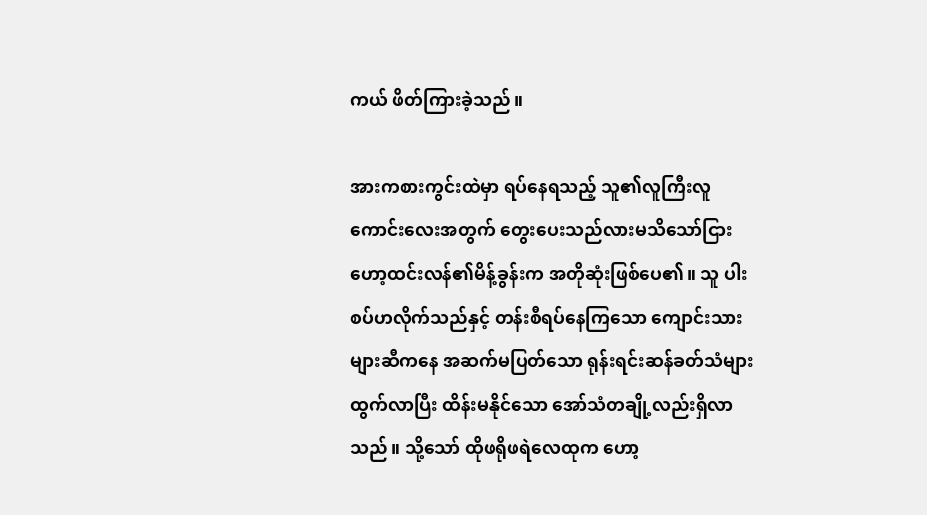ကယ် ဖိတ်ကြားခဲ့သည်။

အားကစားကွင်းထဲမှာ ရပ်နေရသည့် သူ၏လူကြီးလူကောင်းလေးအတွက် တွေးပေးသည်လားမသိသော်ငြား ဟော့ထင်းလန်၏မိန့်ခွန်းက အတိုဆုံးဖြစ်ပေ၏။ သူ ပါးစပ်ဟလိုက်သည်နှင့် တန်းစီရပ်နေကြသော ကျောင်းသားများဆီကနေ အဆက်မပြတ်သော ရုန်းရင်းဆန်ခတ်သံများထွက်လာပြီး ထိန်းမနိုင်သော အော်သံတချို့လည်းရှိလာသည်။ သို့သော် ထိုဖရိုဖရဲလေထုက ဟော့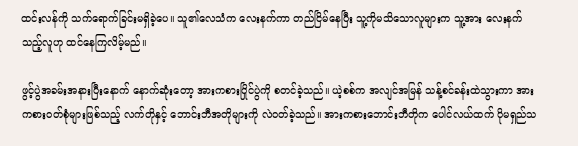ထင်းလန်ကို သက်ရောက်ခြင်းမရှိခဲ့ပေ။ သူ၏လေသံက လေးနက်ကာ တည်ငြိမ်နေပြီး သူ့ကိုမသိသောလူများက သူ့အား လေးနက်သည့်လူဟု ထင်နေကြလိမ့်မည်။

ဖွင့်ပွဲအခမ်းအနားပြီးနောက် နောက်ဆုံးတော့ အားကစားပြိုင်ပွဲကို စတင်ခဲ့သည်။ ယဲ့စစ်က အလျင်အမြန် သန့်စင်ခန်းထဲသွားကာ အားကစားဝတ်စုံများဖြစ်သည့် လက်တိုနှင့် ဘောင်းဘီအတိုများကို လဲဝတ်ခဲ့သည်။ အားကစားဘောင်းဘီတိုက ပေါင်လယ်ထက် ပိုမရှည်သ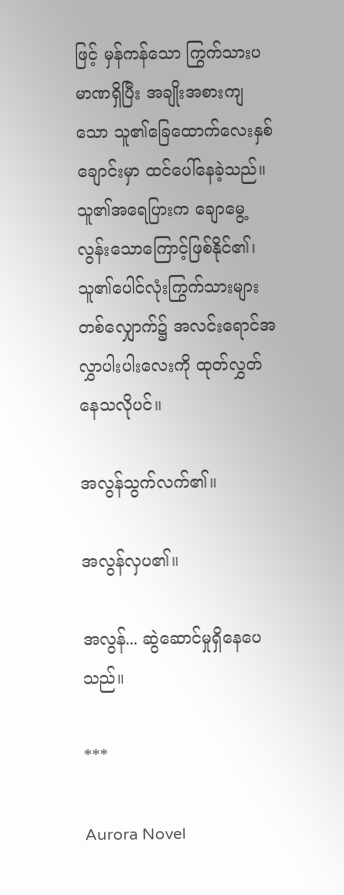ဖြင့် မှန်ကန်သော ကြွက်သားပမာဏရှိပြီး အချိုးအစားကျသော သူ၏ခြေထောက်လေးနှစ်ချောင်းမှာ ထင်ပေါ်နေခဲ့သည်။ သူ၏အရေပြားက ချောမွေ့လွန်းသောကြောင့်ဖြစ်နိုင်၏၊ သူ၏ပေါင်လုံးကြွက်သားများတစ်လျှောက်၌ အလင်းရောင်အလွှာပါးပါးလေးကို ထုတ်လွှတ်နေသလိုပင်။

အလွန်သွက်လက်၏။

အလွန်လှပ၏။

အလွန်... ဆွဲဆောင်မှုရှိနေပေသည်။

***

Aurora Novel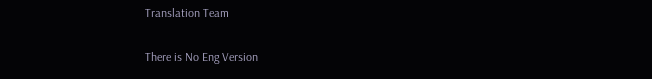Translation Team

There is No Eng Version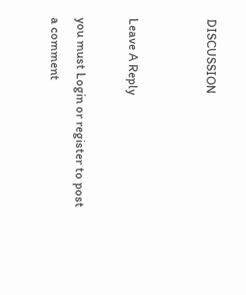DISCUSSION


Leave A Reply

you must Login or register to post a comment